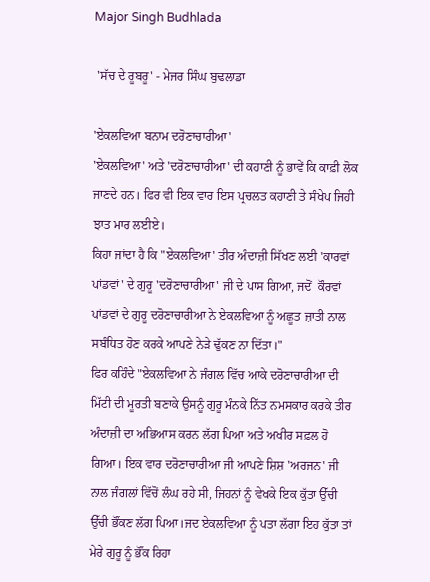Major Singh Budhlada

 'ਸੱਚ ਦੇ ਰੂਬਰੂ' - ਮੇਜਰ ਸਿੰਘ ਬੁਢਲਾਡਾ

'ਏਕਲਵਿਆ ਬਨਾਮ ਦਰੋਣਾਚਾਰੀਆ'
'ਏਕਲਵਿਆ' ਅਤੇ 'ਦਰੋਣਾਚਾਰੀਆ' ਦੀ ਕਹਾਣੀ ਨੂੰ ਭਾਵੇਂ ਕਿ ਕਾਫ਼ੀ ਲੋਕ ਜਾਣਦੇ ਹਨ। ਫਿਰ ਵੀ ਇਕ ਵਾਰ ਇਸ ਪ੍ਰਚਲਤ ਕਹਾਣੀ ਤੇ ਸੰਖੇਪ ਜਿਹੀ ਝਾਤ ਮਾਰ ਲ‌ਈਏ।
ਕਿਹਾ ਜਾਂਦਾ ਹੈ ਕਿ "ਏਕਲਵਿਆ' ਤੀਰ ਅੰਦਾਜ਼ੀ ਸਿੱਖਣ ਲਈ 'ਕਾਰਵਾਂ ਪਾਂਡਵਾਂ' ਦੇ ਗੁਰੂ 'ਦਰੋਣਾਚਾਰੀਆ' ਜੀ ਦੇ ਪਾਸ ਗਿਆ, ਜਦੋਂ  ਕੌਰਵਾਂ ਪਾਂਡਵਾਂ ਦੇ ਗੁਰੂ ਦਰੋਣਾਚਾਰੀਆ ਨੇ ਏਕਲਵਿਆ ਨੂੰ ਅਛੂਤ ਜ਼ਾਤੀ ਨਾਲ ਸਬੰਧਿਤ ਹੋਣ ਕਰਕੇ ਆਪਣੇ ਨੇੜੇ ਢੁੱਕਣ ਨਾ ਦਿੱਤਾ।"
ਫਿਰ ਕਹਿੰਦੇ "ਏਕਲਵਿਆ ਨੇ ਜੰਗਲ ਵਿੱਚ ਆਕੇ ਦਰੋਣਾਚਾਰੀਆ ਦੀ ਮਿੱਟੀ ਦੀ ਮੂਰਤੀ ਬਣਾਕੇ ਉਸਨੂੰ ਗੁਰੂ ਮੰਨਕੇ ਨਿੱਤ ਨਮਸਕਾਰ ਕਰਕੇ ਤੀਰ ਅੰਦਾਜ਼ੀ ਦਾ ਅਭਿਆਸ ਕਰਨ ਲੱਗ ਪਿਆ ਅਤੇ ਅਖੀਰ ਸਫ਼ਲ ਹੋ ਗਿਆ। ਇਕ ਵਾਰ ਦਰੋਣਾਚਾਰੀਆ ਜੀ ਆਪਣੇ ਸ਼ਿਸ਼ 'ਅਰਜਨ' ਜੀ ਨਾਲ ਜੰਗਲਾਂ ਵਿੱਚੋਂ ਲੰਘ ਰਹੇ ਸੀ, ਜਿਹਨਾਂ ਨੂੰ ਵੇਖਕੇ ਇਕ ਕੁੱਤਾ ਉੱਚੀ ਉੱਚੀ ਭੌਂਕਣ ਲੱਗ ਪਿਆ।ਜਦ ਏਕਲਵਿਆ ਨੂੰ ਪਤਾ ਲੱਗਾ ਇਹ ਕੁੱਤਾ ਤਾਂ ਮੇਰੇ ਗੁਰੂ ਨੂੰ ਭੌਂਕ ਰਿਹਾ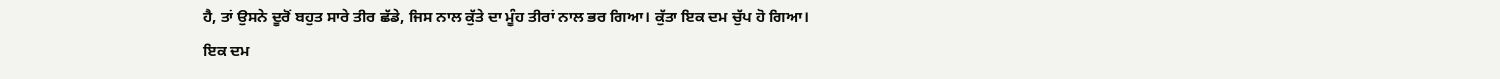ਹੈ, ਤਾਂ ਉਸਨੇ ਦੂਰੋਂ ਬਹੁਤ ਸਾਰੇ ਤੀਰ ਛੱਡੇ, ਜਿਸ ਨਾਲ ਕੁੱਤੇ ਦਾ ਮੂੰਹ ਤੀਰਾਂ ਨਾਲ ਭਰ ਗਿਆ। ਕੁੱਤਾ ਇਕ ਦਮ ਚੁੱਪ ਹੋ ਗਿਆ। ਇਕ ਦਮ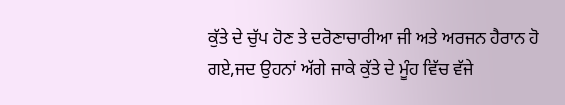ਕੁੱਤੇ ਦੇ ਚੁੱਪ ਹੋਣ ਤੇ ਦਰੋਣਾਚਾਰੀਆ ਜੀ ਅਤੇ ਅਰਜਨ ਹੈਰਾਨ ਹੋ ਗਏ,ਜਦ ਉਹਨਾਂ ਅੱਗੇ ਜਾਕੇ ਕੁੱਤੇ ਦੇ ਮੂੰਹ ਵਿੱਚ ਵੱਜੇ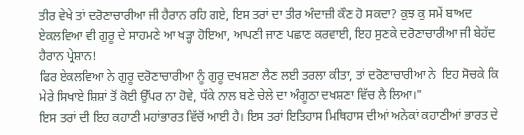ਤੀਰ ਵੇਖੇ ਤਾਂ ਦਰੋਣਾਚਾਰੀਆ ਜੀ ਹੈਰਾਨ ਰਹਿ ਗਏ, ਇਸ ਤਰਾਂ ਦਾ ਤੀਰ ਅੰਦਾਜ਼ੀ ਕੌਣ ਹੋ ਸਕਦਾ? ਕੁਝ ਕੁ ਸਮੇਂ ਬਾਅਦ ਏਕਲਵਿਆ ਵੀ ਗੁਰੂ ਦੇ ਸਾਹਮਣੇ ਆ ਖੜ੍ਹਾ ਹੋਇਆ, ਆਪਣੀ ਜਾਣ ਪਛਾਣ ਕਰਵਾਈ, ਇਹ ਸੁਣਕੇ ਦਰੋਣਾਚਾਰੀਆ ਜੀ ਬੇਹੱਦ ਹੈਰਾਨ ਪ੍ਰੇਸ਼ਾਨ!
ਫਿਰ ਏਕਲਵਿਆ ਨੇ ਗੁਰੂ ਦਰੋਣਾਚਾਰੀਆ ਨੂੰ ਗੁਰੂ ਦਖਸ਼ਣਾ ਲੈਣ ਲਈ ਤਰਲਾ ਕੀਤਾ, ਤਾਂ ਦਰੋਣਾਚਾਰੀਆ ਨੇ  ਇਹ ਸੋਚਕੇ ਕਿ ਮੇਰੇ ਸਿਖਾਏ ਸ਼ਿਸ਼ਾਂ ਤੋਂ ਕੋਈ ਉੱਪਰ ਨਾ ਹੋਵੇ, ਧੱਕੇ ਨਾਲ ਬਣੇ ਚੇਲੇ ਦਾ ਅੰਗੂਠਾ ਦਖਸ਼ਣਾ ਵਿੱਚ ਲੈ ਲਿਆ।"
ਇਸ ਤਰਾਂ ਦੀ ਇਹ ਕਹਾਣੀ ਮਹਾਂਭਾਰਤ ਵਿੱਚੋਂ ਆਈ ਹੈ। ਇਸ ਤਰਾਂ ਇਤਿਹਾਸ ਮਿਥਿਹਾਸ ਦੀਆਂ ਅਨੇਕਾਂ ਕਹਾਣੀਆਂ ਭਾਰਤ ਦੇ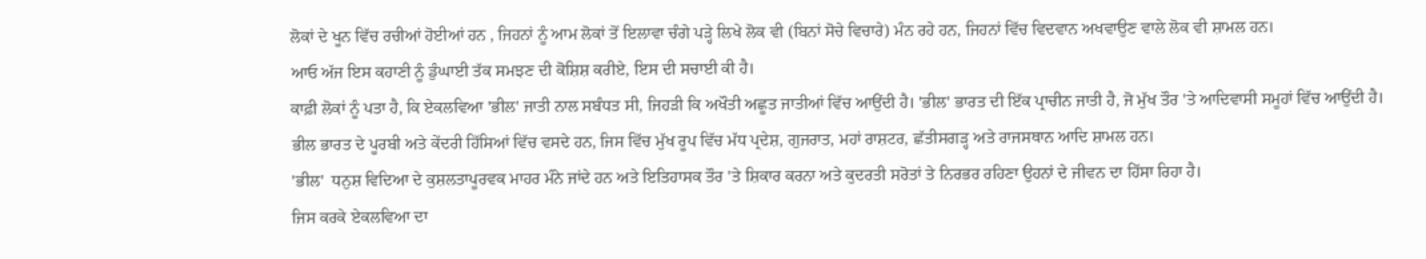ਲੋਕਾਂ ਦੇ ਖੂਨ ਵਿੱਚ ਰਚੀਆਂ ਹੋਈਆਂ ਹਨ , ਜਿਹਨਾਂ ਨੂੰ ਆਮ ਲੋਕਾਂ ਤੋਂ ਇਲਾਵਾ ਚੰਗੇ ਪੜ੍ਹੇ ਲਿਖੇ ਲੋਕ ਵੀ (ਬਿਨਾਂ ਸੋਚੇ ਵਿਚਾਰੇ) ਮੰਨ ਰਹੇ ਹਨ, ਜਿਹਨਾਂ ਵਿੱਚ ਵਿਦਵਾਨ ਅਖਵਾਉਣ ਵਾਲੇ ਲੋਕ ਵੀ ਸ਼ਾਮਲ ਹਨ।
ਆਓ ਅੱਜ ਇਸ ਕਹਾਣੀ ਨੂੰ ਡੁੰਘਾਈ ਤੱਕ ਸਮਝਣ ਦੀ ਕੋਸ਼ਿਸ਼ ਕਰੀਏ, ਇਸ ਦੀ ਸਚਾਈ ਕੀ ਹੈ।
ਕਾਫ਼ੀ ਲੋਕਾਂ ਨੂੰ ਪਤਾ ਹੈ, ਕਿ ਏਕਲਵਿਆ 'ਭੀਲ' ਜਾਤੀ ਨਾਲ ਸਬੰਧਤ ਸੀ, ਜਿਹੜੀ ਕਿ ਅਖੌਤੀ ਅਛੂਤ ਜਾਤੀਆਂ ਵਿੱਚ ਆਉਂਦੀ ਹੈ। 'ਭੀਲ' ਭਾਰਤ ਦੀ ਇੱਕ ਪ੍ਰਾਚੀਨ ਜਾਤੀ ਹੈ, ਜੋ ਮੁੱਖ ਤੌਰ 'ਤੇ ਆਦਿਵਾਸੀ ਸਮੂਹਾਂ ਵਿੱਚ ਆਉਂਦੀ ਹੈ। ਭੀਲ ਭਾਰਤ ਦੇ ਪੂਰਬੀ ਅਤੇ ਕੇਂਦਰੀ ਹਿੱਸਿਆਂ ਵਿੱਚ ਵਸਦੇ ਹਨ, ਜਿਸ ਵਿੱਚ ਮੁੱਖ ਰੂਪ ਵਿੱਚ ਮੱਧ ਪ੍ਰਦੇਸ਼, ਗੁਜਰਾਤ, ਮਹਾਂ ਰਾਸ਼ਟਰ, ਛੱਤੀਸਗੜ੍ਹ ਅਤੇ ਰਾਜਸਥਾਨ ਆਦਿ ਸ਼ਾਮਲ ਹਨ।
'ਭੀਲ'  ਧਨੁਸ਼ ਵਿਦਿਆ ਦੇ ਕੁਸ਼ਲਤਾਪੂਰਵਕ ਮਾਹਰ ਮੰਨੇ ਜਾਂਦੇ ਹਨ ਅਤੇ ਇਤਿਹਾਸਕ ਤੌਰ 'ਤੇ ਸ਼ਿਕਾਰ ਕਰਨਾ ਅਤੇ ਕੁਦਰਤੀ ਸਰੋਤਾਂ ਤੇ ਨਿਰਭਰ ਰਹਿਣਾ ਉਹਨਾਂ ਦੇ ਜੀਵਨ ਦਾ ਹਿੱਸਾ ਰਿਹਾ ਹੈ।
ਜਿਸ ਕਰਕੇ ਏਕਲਵਿਆ ਦਾ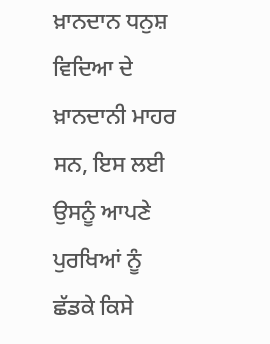ਖ਼ਾਨਦਾਨ ਧਨੁਸ਼ ਵਿਦਿਆ ਦੇ ਖ਼ਾਨਦਾਨੀ ਮਾਹਰ ਸਨ, ਇਸ ਲਈ ਉਸਨੂੰ ਆਪਣੇ ਪੁਰਖਿਆਂ ਨੂੰ ਛੱਡਕੇ ਕਿਸੇ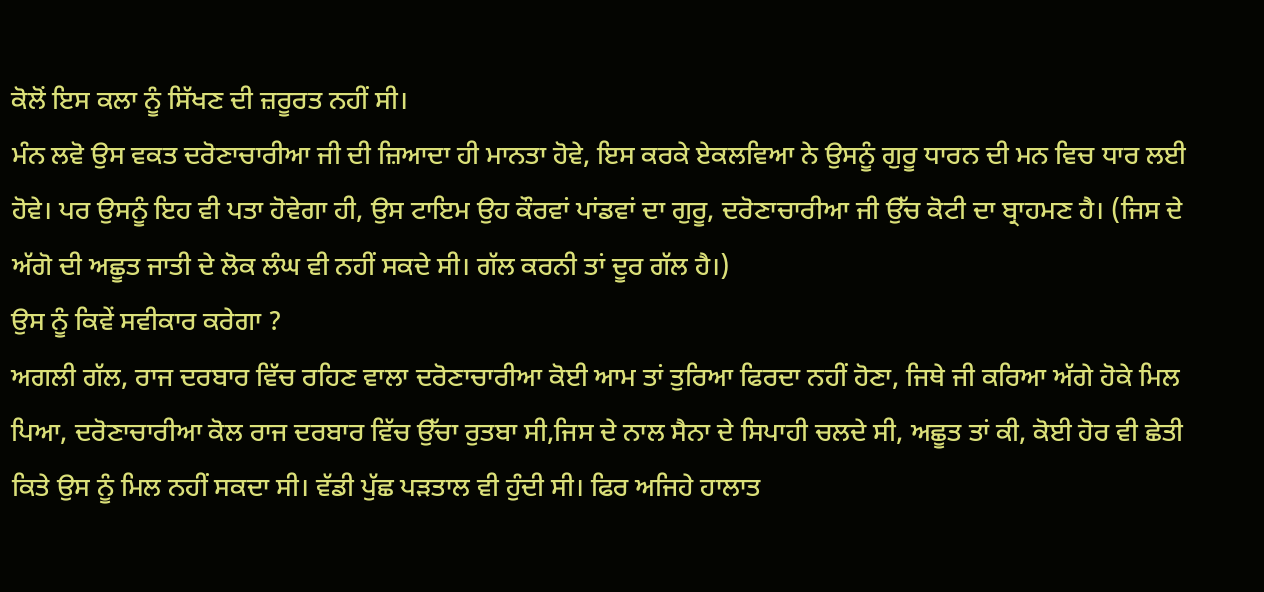ਕੋਲੋਂ ਇਸ ਕਲਾ ਨੂੰ ਸਿੱਖਣ ਦੀ ਜ਼ਰੂਰਤ ਨਹੀਂ ਸੀ।
ਮੰਨ ਲਵੋ ਉਸ ਵਕਤ ਦਰੋਣਾਚਾਰੀਆ ਜੀ ਦੀ ਜ਼ਿਆਦਾ ਹੀ ਮਾਨਤਾ ਹੋਵੇ, ਇਸ ਕਰਕੇ ਏਕਲਵਿਆ ਨੇ ਉਸਨੂੰ ਗੁਰੂ ਧਾਰਨ ਦੀ ਮਨ ਵਿਚ ਧਾਰ ਲਈ ਹੋਵੇ। ਪਰ ਉਸਨੂੰ ਇਹ ਵੀ ਪਤਾ ਹੋਵੇਗਾ ਹੀ, ਉਸ ਟਾਇਮ ਉਹ ਕੌਰਵਾਂ ਪਾਂਡਵਾਂ ਦਾ ਗੁਰੂ, ਦਰੋਣਾਚਾਰੀਆ ਜੀ ਉੱਚ ਕੋਟੀ ਦਾ ਬ੍ਰਾਹਮਣ ਹੈ। (ਜਿਸ ਦੇ ਅੱਗੋ ਦੀ ਅਛੂਤ ਜਾਤੀ ਦੇ ਲੋਕ ਲੰਘ ਵੀ ਨਹੀਂ ਸਕਦੇ ਸੀ। ਗੱਲ ਕਰਨੀ ਤਾਂ ਦੂਰ ਗੱਲ ਹੈ।)
ਉਸ ਨੂੰ ਕਿਵੇਂ ਸਵੀਕਾਰ ਕਰੇਗਾ ?
ਅਗਲੀ ਗੱਲ, ਰਾਜ ਦਰਬਾਰ ਵਿੱਚ ਰਹਿਣ ਵਾਲਾ ਦਰੋਣਾਚਾਰੀਆ ਕੋਈ ਆਮ ਤਾਂ ਤੁਰਿਆ ਫਿਰਦਾ ਨਹੀਂ ਹੋਣਾ, ਜਿਥੇ ਜੀ ਕਰਿਆ ਅੱਗੇ ਹੋਕੇ ਮਿਲ ਪਿਆ, ਦਰੋਣਾਚਾਰੀਆ ਕੋਲ ਰਾਜ ਦਰਬਾਰ ਵਿੱਚ ਉੱਚਾ ਰੁਤਬਾ ਸੀ,ਜਿਸ ਦੇ ਨਾਲ ਸੈਨਾ ਦੇ ਸਿਪਾਹੀ ਚਲਦੇ ਸੀ, ਅਛੂਤ ਤਾਂ ਕੀ, ਕੋਈ ਹੋਰ ਵੀ ਛੇਤੀ ਕਿਤੇ ਉਸ ਨੂੰ ਮਿਲ ਨਹੀਂ ਸਕਦਾ ਸੀ। ਵੱਡੀ ਪੁੱਛ ਪੜਤਾਲ ਵੀ ਹੁੰਦੀ ਸੀ। ਫਿਰ ਅਜਿਹੇ ਹਾਲਾਤ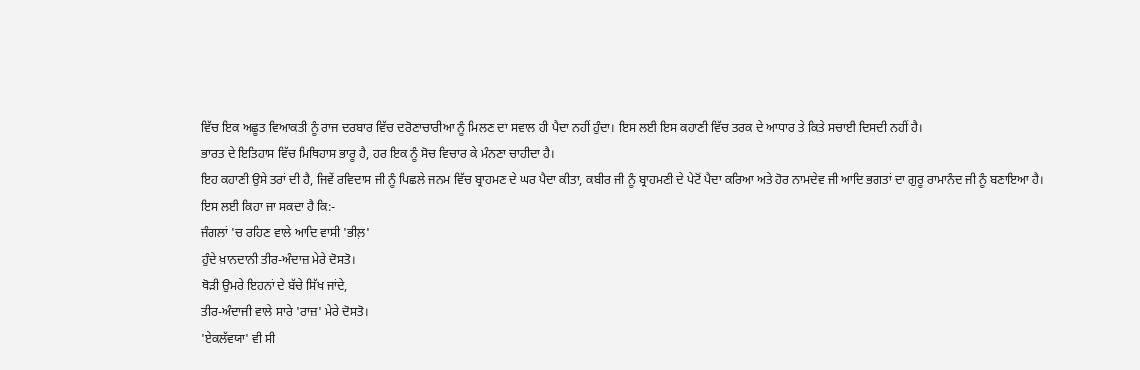ਵਿੱਚ ਇਕ ਅਛੂਤ ਵਿਆਕਤੀ ਨੂੰ ਰਾਜ ਦਰਬਾਰ ਵਿੱਚ ਦਰੋਣਾਚਾਰੀਆ ਨੂੰ ਮਿਲਣ ਦਾ ਸਵਾਲ ਹੀ ਪੈਦਾ ਨਹੀਂ ਹੁੰਦਾ।‌ ਇਸ ਲਈ ਇਸ ਕਹਾਣੀ ਵਿੱਚ ਤਰਕ ਦੇ ਆਧਾਰ ਤੇ ਕਿਤੇ ਸਚਾਈ ਦਿਸਦੀ ਨਹੀਂ ਹੈ।
ਭਾਰਤ ਦੇ ਇਤਿਹਾਸ ਵਿੱਚ ਮਿਥਿਹਾਸ ਭਾਰੂ ਹੈ, ਹਰ ਇਕ ਨੂੰ ਸੋਚ ਵਿਚਾਰ ਕੇ ਮੰਨਣਾ ਚਾਹੀਦਾ ਹੈ।
ਇਹ ਕਹਾਣੀ ਉਸੇ ਤਰਾਂ ਦੀ ਹੈ, ਜਿਵੇਂ ਰਵਿਦਾਸ ਜੀ ਨੂੰ ਪਿਛਲੇ ਜਨਮ ਵਿੱਚ ਬ੍ਰਾਹਮਣ ਦੇ ਘਰ ਪੈਦਾ ਕੀਤਾ, ਕਬੀਰ ਜੀ ਨੂੰ ਬ੍ਰਾਹਮਣੀ ਦੇ ਪੇਟੋਂ ਪੈਦਾ ਕਰਿਆ ਅਤੇ ਹੋਰ ਨਾਮਦੇਵ ਜੀ ਆਦਿ ਭਗਤਾਂ ਦਾ ਗੁਰੂ ਰਾਮਾਨੰਦ ਜੀ ਨੂੰ ਬਣਾਇਆ ਹੈ।
ਇਸ ਲਈ ਕਿਹਾ ਜਾ ਸਕਦਾ ਹੈ ਕਿ:-
ਜੰਗਲਾਂ 'ਚ ਰਹਿਣ ਵਾਲੇ ਆਦਿ ਵਾਸੀ 'ਭੀਲ਼'
ਹੁੰਦੇ ਖ਼ਾਨਦਾਨੀ ਤੀਰ-ਅੰਦਾਜ਼ ਮੇਰੇ ਦੋਸਤੋ।
ਥੋੜੀ ਉਮਰੇ ਇਹਨਾਂ ਦੇ ਬੱਚੇ ਸਿੱਖ ਜਾਂਦੇ,
ਤੀਰ-ਅੰਦਾਜੀ ਵਾਲੇ ਸਾਰੇ 'ਰਾਜ਼' ਮੇਰੇ ਦੋਸਤੋ।
'ਏਕਲੱਵਯਾ' ਵੀ ਸੀ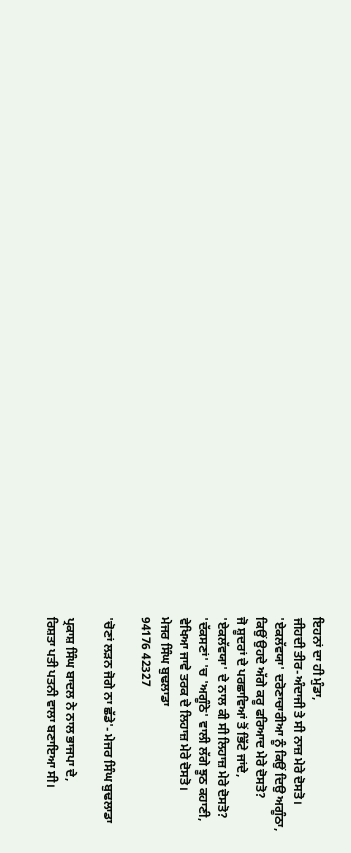ਇਹਨਾਂ ਦਾ ਹੀ ਮੁੰਡਾ,
ਜੀਹਦੀ ਤੀਰ-ਅੰਦਾਜੀ ਤੇ ਸੀ ਨਾਜ਼ ਮੇਰੇ ਦੋਸਤੋ।
'ਏਕਲੱਵਯਾ' ਦਰੋਣਾਚਾਰੀਆ ਨੂੰ ਕਿਉਂ ਦਿਉ ਅਗੂੰਠਾ,
ਕਿਉਂ ਉਹਦੇ ਅੱਗੇ ਕਰੂ ਫਰਿਆਦ ਮੇਰੇ ਦੋਸਤੋ?
ਜੋ ਸ਼ੂਦਰਾਂ ਦੇ ਪਰਛਾਵਿਆਂ ਤੋਂ ਭਿੱਟੇ ਜਾਂਦੇ,
'ਏਕਲੱਵਯਾ' ਦੇ ਨਾਲ ਕੀ ਸੀ ਲਿਹਾਜ਼ ਮੇਰੇ ਦੋਸਤੋ?
'ਦੱਕਸਣਾਂ' 'ਚ 'ਅਗੂੰਠੇ' ਵਾਲੀ ਲੱਗੇ ਝੂਠ ਕਹਾਣੀ,
ਵੇਖਿਆ ਜਾਵੇ ਤਰਕ ਦੇ ਲਿਹਾਜ਼ ਮੇਰੇ ਦੋਸਤੋ।
ਮੇਜਰ ਸਿੰਘ ਬੁਢਲਾਡਾ
94176 42327

'ਚੋਣਾਂ ਲੜਨ ਜੋਗੇ ਨਾ ਛੱਡੇ'- ਮੇਜਰ ਸਿੰਘ ਬੁਢਲਾਡਾ

ਪ੍ਰਕਾਸ਼ ਸਿੰਘ ਬਾਦਲ ਨੇ ਨਾਲ ਭਾਜਪਾ ਦੇ,
ਰਿਸ਼ਤਾ ਪਤੀ ਪਤਨੀ ਵਾਲਾ ਬਣਾਇਆ ਸੀ।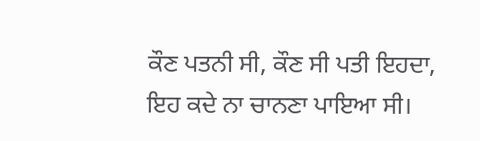ਕੌਣ ਪਤਨੀ ਸੀ, ਕੌਣ ਸੀ ਪਤੀ ਇਹਦਾ,
ਇਹ ਕਦੇ ਨਾ ਚਾਨਣਾ ਪਾਇਆ ਸੀ।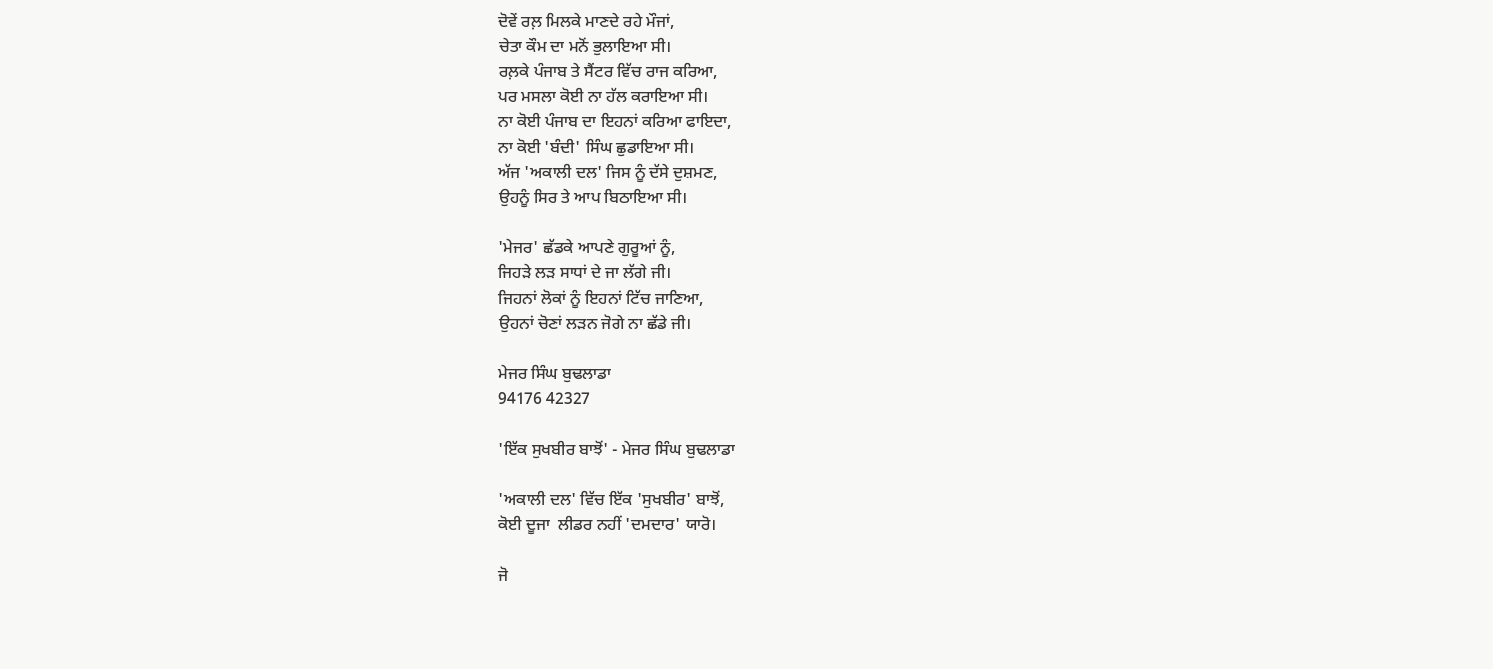ਦੋਵੇਂ ਰਲ਼ ਮਿਲਕੇ ਮਾਣਦੇ ਰਹੇ ਮੌਜਾਂ,
ਚੇਤਾ ਕੌਮ ਦਾ ਮਨੋਂ ਭੁਲਾਇਆ ਸੀ।
ਰਲ਼ਕੇ ਪੰਜਾਬ ਤੇ ਸੈਂਟਰ ਵਿੱਚ ਰਾਜ ਕਰਿਆ,
ਪਰ ਮਸਲਾ ਕੋਈ ਨਾ ਹੱਲ ਕਰਾਇਆ ਸੀ।
ਨਾ ਕੋਈ ਪੰਜਾਬ ਦਾ ਇਹਨਾਂ ਕਰਿਆ ਫਾਇਦਾ,
ਨਾ ਕੋਈ 'ਬੰਦੀ' ਸਿੰਘ ਛੁਡਾਇਆ ਸੀ।
ਅੱਜ 'ਅਕਾਲੀ ਦਲ' ਜਿਸ ਨੂੰ ਦੱਸੇ ਦੁਸ਼ਮਣ,
ਉਹਨੂੰ ਸਿਰ ਤੇ ਆਪ ਬਿਠਾਇਆ ਸੀ।

'ਮੇਜਰ' ਛੱਡਕੇ ਆਪਣੇ ਗੁਰੂਆਂ ਨੂੰ,
ਜਿਹੜੇ ਲੜ ਸਾਧਾਂ ਦੇ ਜਾ ਲੱਗੇ ਜੀ।
ਜਿਹਨਾਂ ਲੋਕਾਂ ਨੂੰ ਇਹਨਾਂ ਟਿੱਚ ਜਾਣਿਆ,
ਉਹਨਾਂ ਚੋਣਾਂ ਲੜਨ ਜੋਗੇ ਨਾ ਛੱਡੇ ਜੀ।

ਮੇਜਰ ਸਿੰਘ ਬੁਢਲਾਡਾ
94176 42327

'ਇੱਕ ਸੁਖਬੀਰ ਬਾਝੋਂ' - ਮੇਜਰ ਸਿੰਘ ਬੁਢਲਾਡਾ

'ਅਕਾਲੀ ਦਲ' ਵਿੱਚ ਇੱਕ 'ਸੁਖਬੀਰ' ਬਾਝੋਂ,
ਕੋਈ ਦੂਜਾ  ਲੀਡਰ ਨਹੀਂ 'ਦਮਦਾਰ' ਯਾਰੋ।

ਜੋ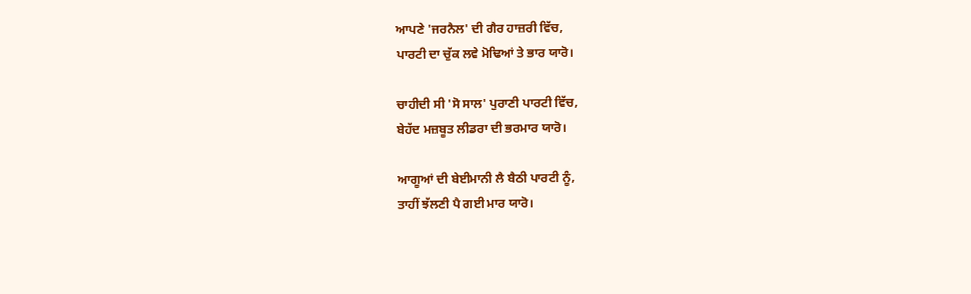ਆਪਣੇ 'ਜਰਨੈਲ' ਦੀ ਗੈਰ ਹਾਜ਼ਰੀ ਵਿੱਚ,
ਪਾਰਟੀ ਦਾ ਚੁੱਕ ਲਵੇ ਮੋਢਿਆਂ ਤੇ ਭਾਰ ਯਾਰੋ।

ਚਾਹੀਦੀ ਸੀ 'ਸੋ ਸਾਲ' ਪੁਰਾਣੀ ਪਾਰਟੀ ਵਿੱਚ,
ਬੇਹੱਦ ਮਜ਼ਬੂਤ ਲੀਡਰਾ ਦੀ ਭਰਮਾਰ ਯਾਰੋ।

ਆਗੂਆਂ ਦੀ ਬੇਈਮਾਨੀ ਲੈ ਬੈਠੀ ਪਾਰਟੀ ਨੂੰ,
ਤਾਹੀਂ ਝੱਲਣੀ ਪੈ ਗਈ ਮਾਰ ਯਾਰੋ।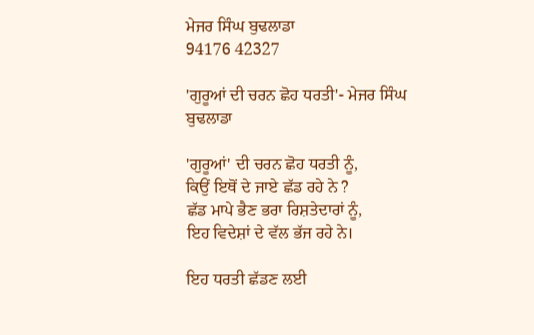ਮੇਜਰ ਸਿੰਘ ਬੁਢਲਾਡਾ
94176 42327

'ਗੁਰੂਆਂ ਦੀ ਚਰਨ ਛੋਹ ਧਰਤੀ'- ਮੇਜਰ ਸਿੰਘ ਬੁਢਲਾਡਾ

'ਗੁਰੂਆਂ' ਦੀ ਚਰਨ ਛੋਹ ਧਰਤੀ ਨੂੰ,
ਕਿਉਂ ਇਥੋਂ ਦੇ ਜਾਏ ਛੱਡ ਰਹੇ ਨੇ ?
ਛੱਡ ਮਾਪੇ ਭੈਣ ਭਰਾ ਰਿਸ਼ਤੇਦਾਰਾਂ ਨੂੰ,
ਇਹ ਵਿਦੇਸ਼ਾਂ ਦੇ ਵੱਲ ਭੱਜ ਰਹੇ ਨੇ।

ਇਹ ਧਰਤੀ ਛੱਡਣ ਲਈ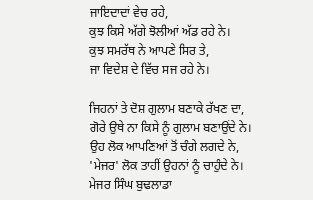ਜਾਇਦਾਦਾਂ ਵੇਚ ਰਹੇ,
ਕੁਝ ਕਿਸੇ ਅੱਗੇ ਝੋਲੀਆਂ ਅੱਡ ਰਹੇ ਨੇ।
ਕੁਝ ਸਮਰੱਥ ਨੇ ਆਪਣੇ ਸਿਰ ਤੇ,
ਜਾ ਵਿਦੇਸ਼ ਦੇ ਵਿੱਚ ਸਜ ਰਹੇ ਨੇ।

ਜਿਹਨਾਂ ਤੇ ਦੋਸ਼ ਗੁਲਾਮ ਬਣਾਕੇ ਰੱਖਣ ਦਾ,
ਗੋਰੇ ਉਥੇ ਨਾ ਕਿਸੇ ਨੂੰ ਗੁਲਾਮ ਬਣਾਉਂਦੇ ਨੇ।
ਉਹ ਲੋਕ ਆਪਣਿਆਂ ਤੋਂ ਚੰਗੇ ਲਗਦੇ ਨੇ,
'ਮੇਜਰ' ਲੋਕ ਤਾਹੀਂ ਉਹਨਾਂ ਨੂੰ ਚਾਹੁੰਦੇ ਨੇ।
ਮੇਜਰ ਸਿੰਘ ਬੁਢਲਾਡਾ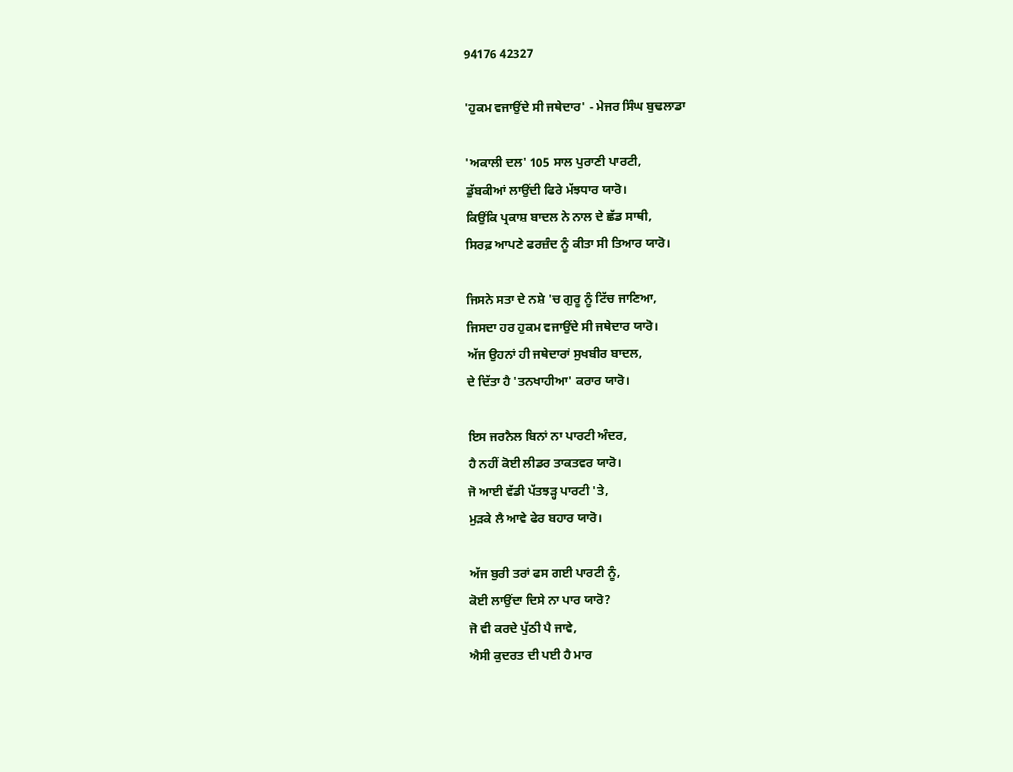94176 42327

'ਹੁਕਮ ਵਜਾਉਂਦੇ ਸੀ ਜਥੇਦਾਰ' - ਮੇਜਰ ਸਿੰਘ ਬੁਢਲਾਡਾ

'ਅਕਾਲੀ ਦਲ' 105 ਸਾਲ ਪੁਰਾਣੀ ਪਾਰਟੀ,
ਡੁੱਬਕੀਆਂ ਲਾਉਂਦੀ ਫਿਰੇ ਮੱਝਧਾਰ ਯਾਰੋ।
ਕਿਉਂਕਿ ਪ੍ਰਕਾਸ਼ ਬਾਦਲ ਨੇ ਨਾਲ ਦੇ ਛੱਡ ਸਾਥੀ,
ਸਿਰਫ਼ ਆਪਣੇ ਫਰਜ਼ੰਦ ਨੂੰ ਕੀਤਾ ਸੀ ਤਿਆਰ ਯਾਰੋ।

ਜਿਸਨੇ ਸਤਾ ਦੇ ਨਸ਼ੇ 'ਚ ਗੁਰੂ ਨੂੰ ਟਿੱਚ ਜਾਣਿਆ,
ਜਿਸਦਾ ਹਰ ਹੁਕਮ ਵਜਾਉਂਦੇ ਸੀ ਜਥੇਦਾਰ ਯਾਰੋ।
ਅੱਜ ਉਹਨਾਂ ਹੀ ਜਥੇਦਾਰਾਂ ਸੁਖਬੀਰ ਬਾਦਲ,
ਦੇ ਦਿੱਤਾ ਹੈ 'ਤਨਖਾਹੀਆ' ਕਰਾਰ ਯਾਰੋ।

ਇਸ ਜਰਨੈਲ ਬਿਨਾਂ ਨਾ ਪਾਰਟੀ ਅੰਦਰ,
ਹੈ ਨਹੀਂ ਕੋਈ ਲੀਡਰ ਤਾਕਤਵਰ ਯਾਰੋ।
ਜੋ ਆਈ ਵੱਡੀ ਪੱਤਝੜ੍ਹ ਪਾਰਟੀ 'ਤੇ,
ਮੁੜਕੇ ਲੈ ਆਵੇ ਫੇਰ ਬਹਾਰ ਯਾਰੋ।

ਅੱਜ ਬੁਰੀ ਤਰਾਂ ਫਸ ਗ‌ਈ ਪਾਰਟੀ ਨੂੰ,
ਕੋਈ ਲਾਉਂਦਾ ਦਿਸੇ ਨਾ ਪਾਰ ਯਾਰੋ?
ਜੋ ਵੀ ਕਰਦੇ ਪੁੱਠੀ ਪੈ ਜਾਵੇ,
ਐਸੀ ਕੁਦਰਤ ਦੀ ਪ‌ਈ ਹੈ ਮਾਰ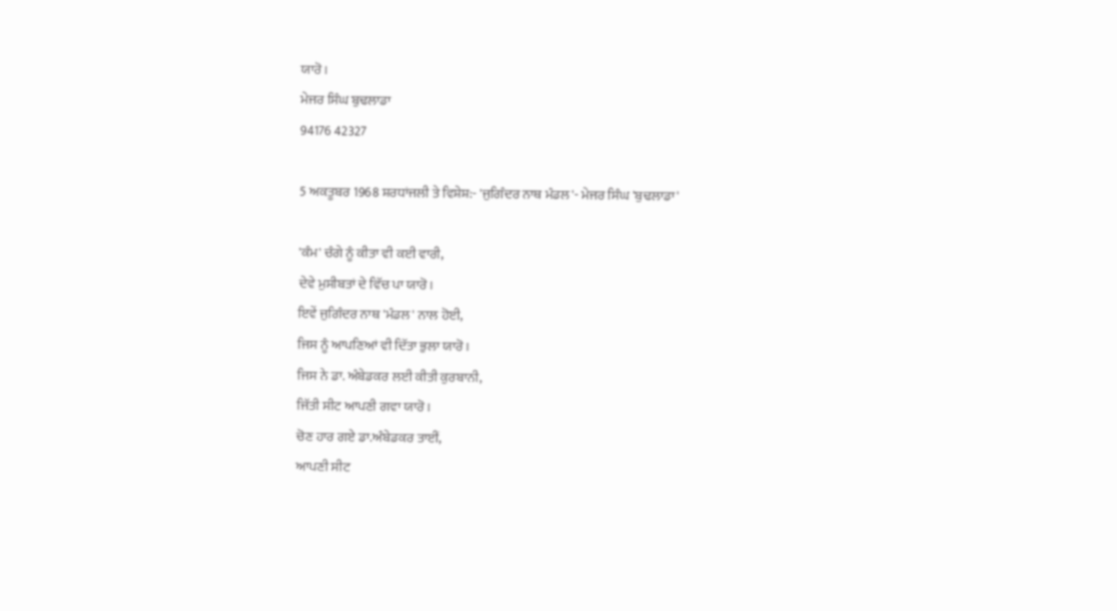ਯਾਰੋ।
ਮੇਜਰ ਸਿੰਘ ਬੁਢਲਾਡਾ
94176 42327

5 ਅਕਤੂਬਰ 1968 ਸ਼ਰਧਾਂਜਲੀ ਤੇ ਵਿਸ਼ੇਸ਼:- 'ਜੁਗਿੰਦਰ ਨਾਥ ਮੰਡਲ'- ਮੇਜਰ ਸਿੰਘ 'ਬੁਢਲਾਡਾ'

'ਕੰਮ' ਚੰਗੇ ਨੂੰ ਕੀਤਾ ਵੀ ਕ‌ਈ ਵਾਰੀ,
ਦੇਵੇ ਮੁਸੀਬਤਾਂ ਦੇ ਵਿੱਚ ਪਾ ਯਾਰੋ।
ਇਵੇਂ ਜੁਗਿੰਦਰ ਨਾਥ 'ਮੰਡਲ' ਨਾਲ ਹੋਈ,
ਜਿਸ ਨੂੰ ਆਪਣਿਆਂ ਵੀ ਦਿੱਤਾ ਭੁਲਾ ਯਾਰੋ।
ਜਿਸ ਨੇ ਡਾ. ਅੰਬੇਡਕਰ ਲਈ ਕੀਤੀ ਕੁਰਬਾਨੀ,
ਜਿੱਤੀ ਸੀਟ ਆਪਣੀ ਗਵਾ ਯਾਰੋ।
ਚੋਣ ਹਾਰ ਗਏ ਡਾ.ਅੰਬੇਡਕਰ ਤਾਈਂ,
ਆਪਣੀ ਸੀਟ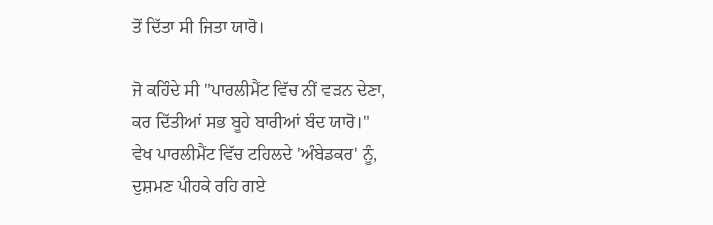ਤੋਂ ਦਿੱਤਾ ਸੀ ਜਿਤਾ ਯਾਰੋ।

ਜੋ ਕਹਿੰਦੇ ਸੀ "ਪਾਰਲੀਮੈਂਟ ਵਿੱਚ ਨੀਂ ਵੜਨ ਦੇਣਾ,
ਕਰ ਦਿੱਤੀਆਂ ਸਭ ਬੂਹੇ ਬਾਰੀਆਂ ਬੰਦ ਯਾਰੋ।"
ਵੇਖ ਪਾਰਲੀਮੈਂਟ ਵਿੱਚ ਟਹਿਲਦੇ 'ਅੰਬੇਡਕਰ' ਨੂੰ,
ਦੁਸ਼ਮਣ ਪੀਹਕੇ ਰਹਿ ਗਏ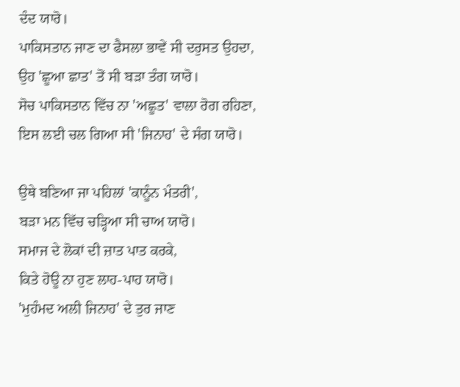ਦੰਦ ਯਾਰੋ।
ਪਾਕਿਸਤਾਨ ਜਾਣ ਦਾ ਫੈਸਲਾ ਭਾਵੇਂ ਸੀ ਦਰੁਸਤ ਉਹਦਾ,
ਉਹ 'ਛੂਆ ਛਾਤ' ਤੋਂ ਸੀ ਬੜਾ ਤੰਗ ਯਾਰੋ।
ਸੋਚ ਪਾਕਿਸਤਾਨ ਵਿੱਚ ਨਾ 'ਅਛੂਤ' ਵਾਲਾ ਰੋਗ ਰਹਿਣਾ,
ਇਸ ਲਈ ਚਲ ਗਿਆ ਸੀ 'ਜਿਨਾਹ' ਦੇ ਸੰਗ ਯਾਰੋ।

ਉਥੇ ਬਣਿਆ ਜਾ ਪਹਿਲਾਂ 'ਕਾਨੂੰਨ ਮੰਤਰੀ',
ਬੜਾ ਮਨ ਵਿੱਚ ਚੜ੍ਹਿਆ ਸੀ ਚਾਅ ਯਾਰੋ।
ਸਮਾਜ ਦੇ ਲੋਕਾਂ ਦੀ ਜ਼ਾਤ ਪਾਤ ਕਰਕੇ,
ਕਿਤੇ ਹੋਊ ਨਾ ਹੁਣ ਲਾਹ-ਪਾਹ ਯਾਰੋ।
'ਮੁਹੰਮਦ ਅਲੀ ਜਿਨਾਹ' ਦੇ ਤੁਰ ਜਾਣ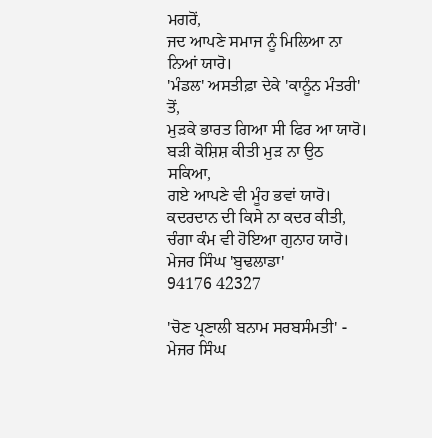ਮਗਰੋਂ,
ਜਦ ਆਪਣੇ ਸਮਾਜ ਨੂੰ ਮਿਲਿਆ ਨਾ ਨਿਆਂ ਯਾਰੋ।
'ਮੰਡਲ' ਅਸਤੀਫ਼ਾ ਦੇਕੇ 'ਕਾਨੂੰਨ ਮੰਤਰੀ' ਤੋਂ,
ਮੁੜਕੇ ਭਾਰਤ ਗਿਆ ਸੀ ਫਿਰ ਆ ਯਾਰੋ।
ਬੜੀ ਕੋਸ਼ਿਸ਼ ਕੀਤੀ ਮੁੜ ਨਾ ਉਠ ਸਕਿਆ,
ਗ‌ਏ ਆਪਣੇ ਵੀ ਮੂੰਹ ਭਵਾਂ ਯਾਰੋ।
ਕਦਰਦਾਨ ਦੀ ਕਿਸੇ ਨਾ ਕਦਰ ਕੀਤੀ,
ਚੰਗਾ ਕੰਮ ਵੀ ਹੋਇਆ ਗੁਨਾਹ ਯਾਰੋ।
ਮੇਜਰ ਸਿੰਘ 'ਬੁਢਲਾਡਾ'
94176 42327

'ਚੋਣ ਪ੍ਰਣਾਲੀ ਬਨਾਮ ਸਰਬਸੰਮਤੀ' - ਮੇਜਰ ਸਿੰਘ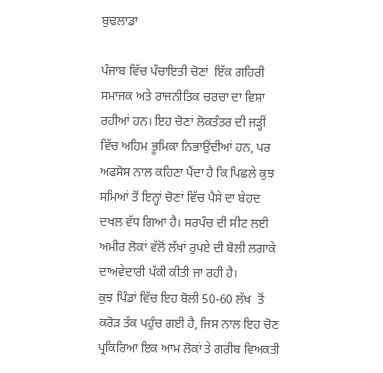ਬੁਢਲਾਡਾ

ਪੰਜਾਬ ਵਿੱਚ ਪੰਚਾਇਤੀ ਚੋਣਾਂ  ਇੱਕ ਗਹਿਰੀ ਸਮਾਜਕ ਅਤੇ ਰਾਜਨੀਤਿਕ ਚਰਚਾ ਦਾ ਵਿਸ਼ਾ ਰਹੀਆਂ ਹਨ। ਇਹ ਚੋਣਾਂ ਲੋਕਤੰਤਰ ਦੀ ਜੜ੍ਹੀਂ ਵਿੱਚ ਅਹਿਮ ਭੂਮਿਕਾ ਨਿਭਾਉਂਦੀਆਂ ਹਨ, ਪਰ ਅਫਸੋਸ ਨਾਲ ਕਹਿਣਾ ਪੈਂਦਾ ਹੈ ਕਿ ਪਿਛਲੇ ਕੁਝ ਸਮਿਆਂ ਤੋਂ ਇਨ੍ਹਾਂ ਚੋਣਾਂ ਵਿੱਚ ਪੈਸੇ ਦਾ ਬੇਹਦ ਦਖਲ ਵੱਧ ਗਿਆ ਹੈ। ਸਰਪੰਚ ਦੀ ਸੀਟ ਲਈ ਅਮੀਰ ਲੋਕਾਂ ਵੱਲੋਂ ਲੱਖਾਂ ਰੁਪਏ ਦੀ ਬੋਲੀ ਲਗਾਕੇ ਦਾਅਵੇਦਾਰੀ ਪੱਕੀ ਕੀਤੀ ਜਾ ਰਹੀ ਹੈ।
ਕੁਝ ਪਿੰਡਾਂ ਵਿੱਚ ਇਹ ਬੋਲੀ 50-60 ਲੱਖ  ਤੋਂ ਕਰੋੜ ਤੱਕ ਪਹੁੰਚ ਗ‌ਈ ਹੈ, ਜਿਸ ਨਾਲ ਇਹ ਚੋਣ ਪ੍ਰਕਿਰਿਆ ਇਕ ਆਮ ਲੋਕਾਂ ਤੇ ਗਰੀਬ ਵਿਅਕਤੀ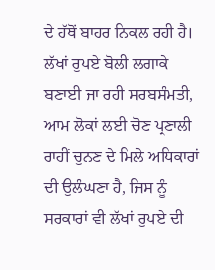ਦੇ ਹੱਥੋਂ ਬਾਹਰ ਨਿਕਲ ਰਹੀ ਹੈ।
ਲੱਖਾਂ ਰੁਪਏ ਬੋਲੀ ਲਗਾਕੇ ਬਣਾਈ ਜਾ ਰਹੀ ਸਰਬਸੰਮਤੀ, ਆਮ ਲੋਕਾਂ ਲਈ ਚੋਣ ਪ੍ਰਣਾਲੀ ਰਾਹੀਂ ਚੁਨਣ ਦੇ ਮਿਲੇ ਅਧਿਕਾਰਾਂ ਦੀ ਉਲੰਘਣਾ ਹੈ, ਜਿਸ ਨੂੰ ਸਰਕਾਰਾਂ ਵੀ ਲੱਖਾਂ ਰੁਪਏ ਦੀ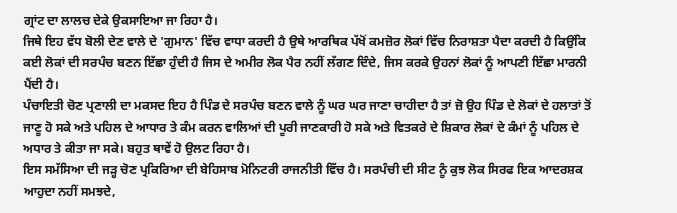ਗ੍ਰਾਂਟ ਦਾ ਲਾਲਚ ਦੇਕੇ ਉਕਸਾਇਆ ਜਾ ਰਿਹਾ ਹੈ।
ਜਿਥੇ ਇਹ ਵੱਧ ਬੋਲੀ ਦੇਣ ਵਾਲੇ ਦੇ 'ਗੁਮਾਨ' ਵਿੱਚ ਵਾਧਾ ਕਰਦੀ ਹੈ ਉਥੇ ਆਰਥਿਕ ਪੱਖੋਂ ਕਮਜ਼ੋਰ ਲੋਕਾਂ ਵਿੱਚ ਨਿਰਾਸ਼ਤਾ ਪੈਦਾ ਕਰਦੀ ਹੈ ਕਿਉਂਕਿ ਕ‌ਈ ਲੋਕਾਂ ਦੀ ਸਰਪੰਚ ਬਣਨ ਇੱਛਾ ਹੁੰਦੀ ਹੈ ਜਿਸ ਦੇ ਅਮੀਰ ਲੋਕ ਪੈਰ ਨਹੀਂ ਲੱਗਣ ਦਿੰਦੇ, ਜਿਸ ਕਰਕੇ ਉਹਨਾਂ ਲੋਕਾਂ ਨੂੰ ਆਪਣੀ ਇੱਛਾ ਮਾਰਨੀ ਪੈਂਦੀ ਹੈ।
ਪੰਚਾਇਤੀ ਚੋਣ ਪ੍ਰਣਾਲੀ ਦਾ ਮਕਸਦ ਇਹ ਹੈ ਪਿੰਡ ਦੇ ਸਰਪੰਚ ਬਣਨ ਵਾਲੇ ਨੂੰ ਘਰ ਘਰ ਜਾਣਾ ਚਾਹੀਦਾ ਹੈ ਤਾਂ ਜ਼ੋ ਉਹ ਪਿੰਡ ਦੇ ਲੋਕਾਂ ਦੇ ਹਲਾਤਾਂ ਤੋਂ ਜਾਣੂ ਹੋ ਸਕੇ ਅਤੇ ਪਹਿਲ ਦੇ ਆਧਾਰ ਤੇ ਕੰਮ ਕਰਨ ਵਾਲਿਆਂ ਦੀ ਪੂਰੀ ਜਾਣਕਾਰੀ ਹੋ ਸਕੇ ਅਤੇ ਵਿਤਕਰੇ ਦੇ ਸ਼ਿਕਾਰ ਲੋਕਾਂ ਦੇ ਕੰਮਾਂ ਨੂੰ ਪਹਿਲ ਦੇ ਅਧਾਰ ਤੇ ਕੀਤਾ ਜਾ ਸਕੇ। ਬਹੁਤ ਥਾਵੇਂ ਹੋ ਉਲਟ ਰਿਹਾ ਹੈ।
ਇਸ ਸਮੱਸਿਆ ਦੀ ਜੜ੍ਹ ਚੋਣ ਪ੍ਰਕਿਰਿਆ ਦੀ ਬੇਹਿਸਾਬ ਮੋਨਿਟਰੀ ਰਾਜਨੀਤੀ ਵਿੱਚ ਹੈ। ਸਰਪੰਚੀ ਦੀ ਸੀਟ ਨੂੰ ਕੁਝ ਲੋਕ ਸਿਰਫ ਇਕ ਆਦਰਸ਼ਕ ਆਹੁਦਾ ਨਹੀਂ ਸਮਝਦੇ,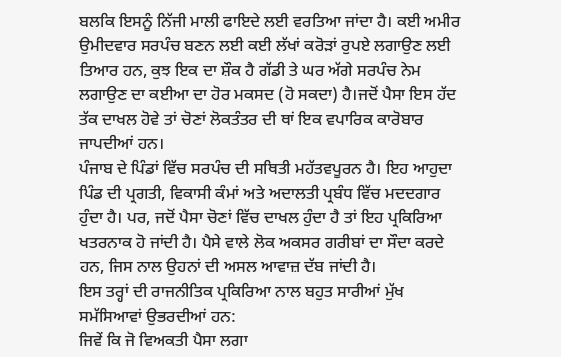ਬਲਕਿ ਇਸਨੂੰ ਨਿੱਜੀ ਮਾਲੀ ਫਾਇਦੇ ਲਈ ਵਰਤਿਆ ਜਾਂਦਾ ਹੈ। ਕਈ ਅਮੀਰ ਉਮੀਦਵਾਰ ਸਰਪੰਚ ਬਣਨ ਲਈ ਕਈ ਲੱਖਾਂ ਕਰੋੜਾਂ ਰੁਪਏ ਲਗਾਉਣ ਲਈ ਤਿਆਰ ਹਨ, ਕੁਝ ਇਕ ਦਾ ਸ਼ੌਕ ਹੈ ਗੱਡੀ ਤੇ ਘਰ ਅੱਗੇ ਸਰਪੰਚ ਨੇਮ ਲਗਾਉਣ ਦਾ ਕ‌ਈਆ ਦਾ ਹੋਰ ਮਕਸਦ (ਹੋ ਸਕਦਾ) ਹੈ।ਜਦੋਂ ਪੈਸਾ ਇਸ ਹੱਦ ਤੱਕ ਦਾਖਲ ਹੋਵੇ ਤਾਂ ਚੋਣਾਂ ਲੋਕਤੰਤਰ ਦੀ ਥਾਂ ਇਕ ਵਪਾਰਿਕ ਕਾਰੋਬਾਰ ਜਾਪਦੀਆਂ ਹਨ।
ਪੰਜਾਬ ਦੇ ਪਿੰਡਾਂ ਵਿੱਚ ਸਰਪੰਚ ਦੀ ਸਥਿਤੀ ਮਹੱਤਵਪੂਰਨ ਹੈ। ਇਹ ਆਹੁਦਾ ਪਿੰਡ ਦੀ ਪ੍ਰਗਤੀ, ਵਿਕਾਸੀ ਕੰਮਾਂ ਅਤੇ ਅਦਾਲਤੀ ਪ੍ਰਬੰਧ ਵਿੱਚ ਮਦਦਗਾਰ ਹੁੰਦਾ ਹੈ। ਪਰ, ਜਦੋਂ ਪੈਸਾ ਚੋਣਾਂ ਵਿੱਚ ਦਾਖਲ ਹੁੰਦਾ ਹੈ ਤਾਂ ਇਹ ਪ੍ਰਕਿਰਿਆ ਖਤਰਨਾਕ ਹੋ ਜਾਂਦੀ ਹੈ। ਪੈਸੇ ਵਾਲੇ ਲੋਕ ਅਕਸਰ ਗਰੀਬਾਂ ਦਾ ਸੌਦਾ ਕਰਦੇ ਹਨ, ਜਿਸ ਨਾਲ ਉਹਨਾਂ ਦੀ ਅਸਲ ਆਵਾਜ਼ ਦੱਬ ਜਾਂਦੀ ਹੈ।
ਇਸ ਤਰ੍ਹਾਂ ਦੀ ਰਾਜਨੀਤਿਕ ਪ੍ਰਕਿਰਿਆ ਨਾਲ ਬਹੁਤ ਸਾਰੀਆਂ ਮੁੱਖ ਸਮੱਸਿਆਵਾਂ ਉਭਰਦੀਆਂ ਹਨ:
ਜਿਵੇਂ ਕਿ ਜੋ ਵਿਅਕਤੀ ਪੈਸਾ ਲਗਾ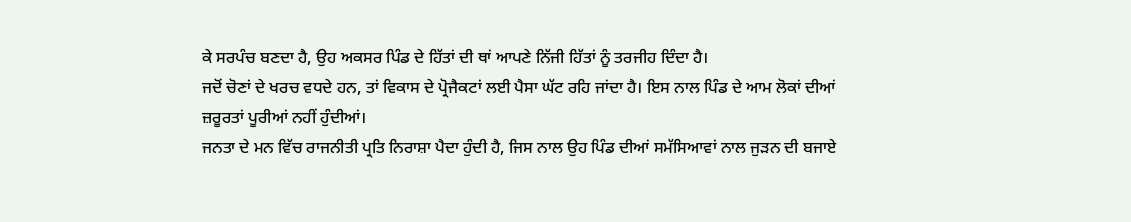ਕੇ ਸਰਪੰਚ ਬਣਦਾ ਹੈ, ਉਹ ਅਕਸਰ ਪਿੰਡ ਦੇ ਹਿੱਤਾਂ ਦੀ ਥਾਂ ਆਪਣੇ ਨਿੱਜੀ ਹਿੱਤਾਂ ਨੂੰ ਤਰਜੀਹ ਦਿੰਦਾ ਹੈ।
ਜਦੋਂ ਚੋਣਾਂ ਦੇ ਖਰਚ ਵਧਦੇ ਹਨ, ਤਾਂ ਵਿਕਾਸ ਦੇ ਪ੍ਰੋਜੈਕਟਾਂ ਲਈ ਪੈਸਾ ਘੱਟ ਰਹਿ ਜਾਂਦਾ ਹੈ। ਇਸ ਨਾਲ ਪਿੰਡ ਦੇ ਆਮ ਲੋਕਾਂ ਦੀਆਂ ਜ਼ਰੂਰਤਾਂ ਪੂਰੀਆਂ ਨਹੀਂ ਹੁੰਦੀਆਂ।
ਜਨਤਾ ਦੇ ਮਨ ਵਿੱਚ ਰਾਜਨੀਤੀ ਪ੍ਰਤਿ ਨਿਰਾਸ਼ਾ ਪੈਦਾ ਹੁੰਦੀ ਹੈ, ਜਿਸ ਨਾਲ ਉਹ ਪਿੰਡ ਦੀਆਂ ਸਮੱਸਿਆਵਾਂ ਨਾਲ ਜੁੜਨ ਦੀ ਬਜਾਏ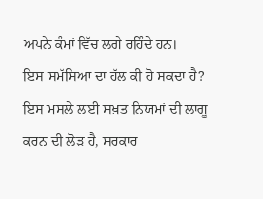ਅਪਨੇ ਕੰਮਾਂ ਵਿੱਚ ਲਗੇ ਰਹਿੰਦੇ ਹਨ।
ਇਸ ਸਮੱਸਿਆ ਦਾ ਹੱਲ ਕੀ ਹੋ ਸਕਦਾ ਹੈ?
ਇਸ ਮਸਲੇ ਲਈ ਸਖ਼ਤ ਨਿਯਮਾਂ ਦੀ ਲਾਗੂ ਕਰਨ ਦੀ ਲੋੜ ਹੈ, ਸਰਕਾਰ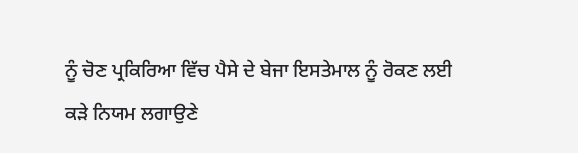ਨੂੰ ਚੋਣ ਪ੍ਰਕਿਰਿਆ ਵਿੱਚ ਪੈਸੇ ਦੇ ਬੇਜਾ ਇਸਤੇਮਾਲ ਨੂੰ ਰੋਕਣ ਲਈ ਕੜੇ ਨਿਯਮ ਲਗਾਉਣੇ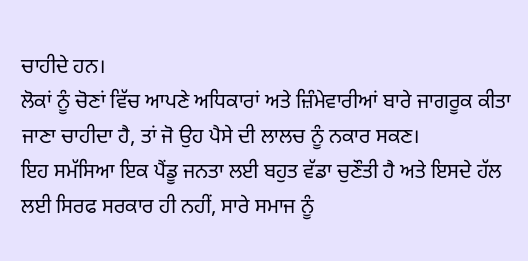ਚਾਹੀਦੇ ਹਨ।
ਲੋਕਾਂ ਨੂੰ ਚੋਣਾਂ ਵਿੱਚ ਆਪਣੇ ਅਧਿਕਾਰਾਂ ਅਤੇ ਜ਼ਿੰਮੇਵਾਰੀਆਂ ਬਾਰੇ ਜਾਗਰੂਕ ਕੀਤਾ ਜਾਣਾ ਚਾਹੀਦਾ ਹੈ, ਤਾਂ ਜੋ ਉਹ ਪੈਸੇ ਦੀ ਲਾਲਚ ਨੂੰ ਨਕਾਰ ਸਕਣ।
ਇਹ ਸਮੱਸਿਆ ਇਕ ਪੈਂਡੂ ਜਨਤਾ ਲਈ ਬਹੁਤ ਵੱਡਾ ਚੁਣੌਤੀ ਹੈ ਅਤੇ ਇਸਦੇ ਹੱਲ ਲਈ ਸਿਰਫ ਸਰਕਾਰ ਹੀ ਨਹੀਂ, ਸਾਰੇ ਸਮਾਜ ਨੂੰ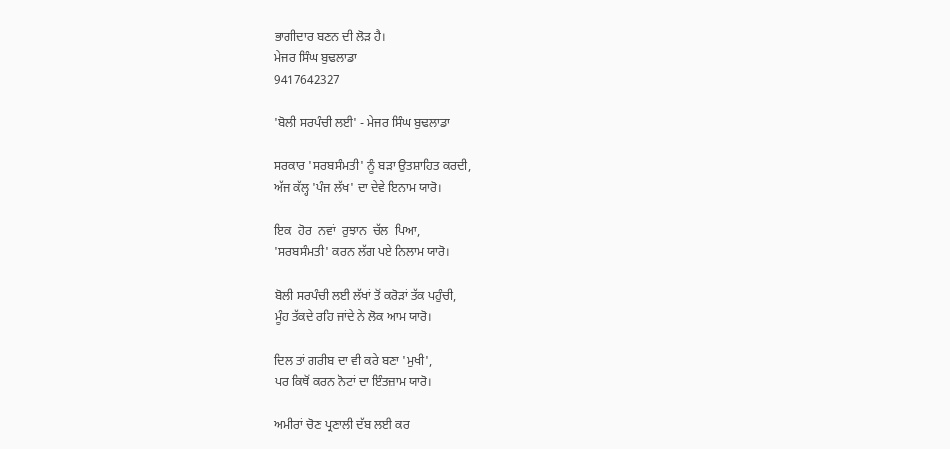ਭਾਗੀਦਾਰ ਬਣਨ ਦੀ ਲੋੜ ਹੈ।
ਮੇਜਰ ਸਿੰਘ ਬੁਢਲਾਡਾ
9417642327

'ਬੋਲੀ ਸਰਪੰਚੀ ਲਈ' - ਮੇਜਰ ਸਿੰਘ ਬੁਢਲਾਡਾ

ਸਰਕਾਰ 'ਸਰਬਸੰਮਤੀ' ਨੂੰ ਬੜਾ ਉਤਸ਼ਾਹਿਤ ਕਰਦੀ,
ਅੱਜ ਕੱਲ੍ਹ 'ਪੰਜ ਲੱਖ' ਦਾ ਦੇਵੇ ਇਨਾਮ ਯਾਰੋ।

ਇਕ  ਹੋਰ  ਨਵਾਂ  ਰੁਝਾਨ  ਚੱਲ  ਪਿਆ,
'ਸਰਬਸੰਮਤੀ' ਕਰਨ ਲੱਗ ਪਏ ਨਿਲਾਮ ਯਾਰੋ।

ਬੋਲੀ ਸਰਪੰਚੀ ਲਈ ਲੱਖਾਂ ਤੋਂ ਕਰੋੜਾਂ ਤੱਕ ਪਹੁੰਚੀ,
ਮੂੰਹ ਤੱਕਦੇ ਰਹਿ ਜਾਂਦੇ ਨੇ ਲੋਕ ਆਮ ਯਾਰੋ।

ਦਿਲ ਤਾਂ ਗਰੀਬ ਦਾ ਵੀ ਕਰੇ ਬਣਾ 'ਮੁਖੀ',
ਪਰ ਕਿਥੋਂ ਕਰਨ ਨੋਟਾਂ ਦਾ ਇੰਤਜ਼ਾਮ ਯਾਰੋ।

ਅਮੀਰਾਂ ਚੋਣ ਪ੍ਰਣਾਲੀ ਦੱਬ ਲਈ ਕਰ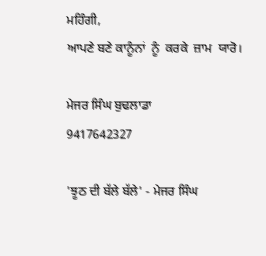ਮਹਿੰਗੀ,
ਆਪਣੇ ਬਣੇ ਕਾਨੂੰਨਾਂ  ਨੂੰ  ਕਰਕੇ  ਜ਼ਾਮ  ਯਾਰੋ।

ਮੇਜਰ ਸਿੰਘ ਬੁਢਲਾਡਾ
9417642327

'ਝੂਠ ਦੀ ਬੱਲੇ ਬੱਲੇ' - ਮੇਜਰ ਸਿੰਘ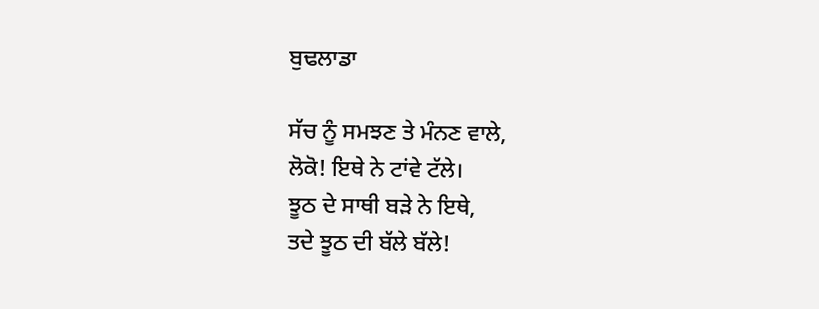ਬੁਢਲਾਡਾ

ਸੱਚ ਨੂੰ ਸਮਝਣ ਤੇ ਮੰਨਣ ਵਾਲੇ,
ਲੋਕੋ! ਇਥੇ ਨੇ ਟਾਂਵੇ ਟੱਲੇ।
ਝੂਠ ਦੇ ਸਾਥੀ ਬੜੇ ਨੇ ਇਥੇ,
ਤਦੇ ਝੂਠ ਦੀ ਬੱਲੇ ਬੱਲੇ!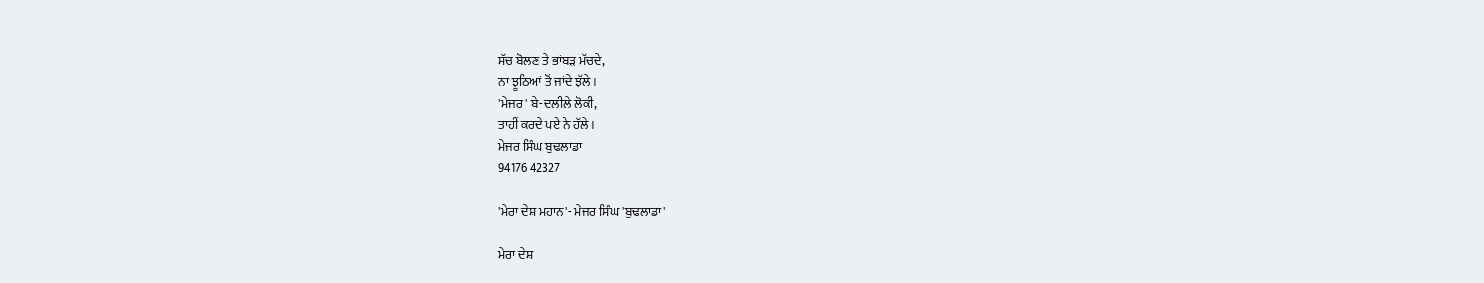ਸੱਚ ਬੋਲਣ ਤੇ ਭਾਂਬੜ ਮੱਚਦੇ,
ਨਾ ਝੂਠਿਆਂ ਤੋਂ ਜਾਂਦੇ ਝੱਲੇ।
'ਮੇਜਰ' ਬੇ-ਦਲੀਲੇ ਲੋਕੀ,
ਤਾਹੀਂ ਕਰਦੇ ਪ‌ਏ ਨੇ ਹੱਲੇ।
ਮੇਜਰ ਸਿੰਘ ਬੁਢਲਾਡਾ
94176 42327

'ਮੇਰਾ ਦੇਸ਼ ਮਹਾਨ'- ਮੇਜਰ ਸਿੰਘ 'ਬੁਢਲਾਡਾ'

ਮੇਰਾ ਦੇਸ਼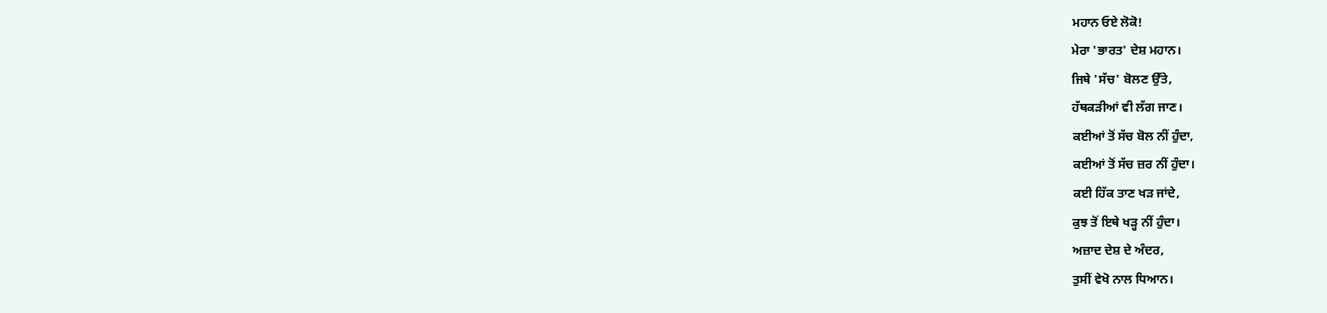ਮਹਾਨ ਓਏ ਲੋਕੋ!
ਮੇਰਾ 'ਭਾਰਤ' ਦੇਸ਼ ਮਹਾਨ।
ਜਿਥੇ 'ਸੱਚ' ਬੋਲਣ ਉੱਤੇ,
ਹੱਥਕੜੀਆਂ ਵੀ ਲੱਗ ਜਾਣ।
ਕ‌ਈਆਂ ਤੋਂ ਸੱਚ ਬੋਲ ਨੀਂ ਹੁੰਦਾ,
ਕ‌ਈਆਂ ਤੋਂ ਸੱਚ ਜ਼ਰ ਨੀਂ ਹੁੰਦਾ।
ਕ‌ਈ ਹਿੱਕ ਤਾਣ ਖੜ ਜਾਂਦੇ,
ਕੁਝ ਤੋਂ ਇਥੇ ਖੜ੍ਹ ਨੀਂ ਹੁੰਦਾ।
ਅਜ਼ਾਦ ਦੇਸ਼ ਦੇ ਅੰਦਰ,
ਤੁਸੀਂ ਵੇਖੋ ਨਾਲ ਧਿਆਨ।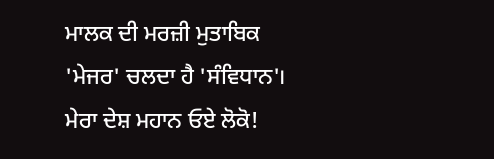ਮਾਲਕ ਦੀ ਮਰਜ਼ੀ ਮੁਤਾਬਿਕ
'ਮੇਜਰ' ਚਲਦਾ ਹੈ 'ਸੰਵਿਧਾਨ'।
ਮੇਰਾ ਦੇਸ਼ ਮਹਾਨ ਓਏ ਲੋਕੋ!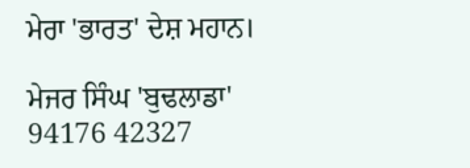ਮੇਰਾ 'ਭਾਰਤ' ਦੇਸ਼ ਮਹਾਨ।

ਮੇਜਰ ਸਿੰਘ 'ਬੁਢਲਾਡਾ'
94176 42327